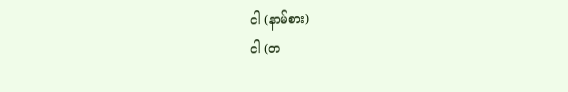ငါ (နာမ်စား)
ငါ (တ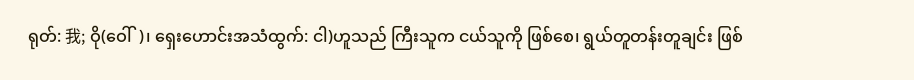ရုတ်: 我; ဝို(ဝေါ်)၊ ရှေးဟောင်းအသံထွက်: ငါ)ဟူသည် ကြီးသူက ငယ်သူကို ဖြစ်စေ၊ ရွယ်တူတန်းတူချင်း ဖြစ်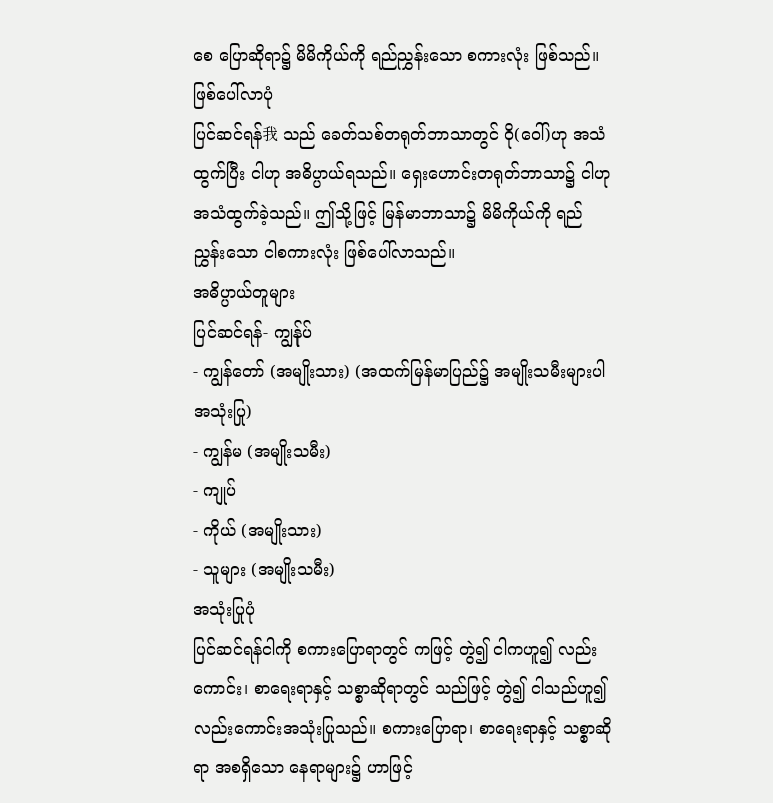စေ ပြောဆိုရာ၌ မိမိကိုယ်ကို ရည်ညွှန်းသော စကားလုံး ဖြစ်သည်။
ဖြစ်ပေါ်လာပုံ
ပြင်ဆင်ရန်我 သည် ခေတ်သစ်တရုတ်ဘာသာတွင် ဝို(ဝေါ်)ဟု အသံထွက်ပြီး ငါဟု အဓိပ္ပာယ်ရသည်။ ရှေးဟောင်းတရုတ်ဘာသာ၌ ငါဟု အသံထွက်ခဲ့သည်။ ဤသို့ဖြင့် မြန်မာဘာသာ၌ မိမိကိုယ်ကို ရည်ညွှန်းသော ငါစကားလုံး ဖြစ်ပေါ်လာသည်။
အဓိပ္ပာယ်တူများ
ပြင်ဆင်ရန်- ကျွန်ုပ်
- ကျွန်တော် (အမျိုးသား) (အထက်မြန်မာပြည်၌ အမျိုးသမီးများပါ အသုံးပြု)
- ကျွန်မ (အမျိုးသမီး)
- ကျုပ်
- ကိုယ် (အမျိုးသား)
- သူများ (အမျိုးသမီး)
အသုံးပြုပုံ
ပြင်ဆင်ရန်ငါကို စကားပြောရာတွင် ကဖြင့် တွဲ၍ ငါကဟူ၍ လည်းကောင်း၊ စာရေးရာနှင့် သစ္စာဆိုရာတွင် သည်ဖြင့် တွဲ၍ ငါသည်ဟူ၍ လည်းကောင်းအသုံးပြုသည်။ စကားပြောရာ၊ စာရေးရာနှင့် သစ္စာဆိုရာ အစရှိသော နေရာများ၌ ဟာဖြင့်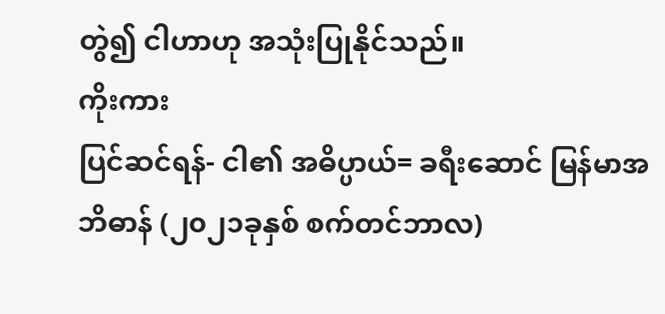တွဲ၍ ငါဟာဟု အသုံးပြုနိုင်သည်။
ကိုးကား
ပြင်ဆင်ရန်- ငါ၏ အဓိပ္ပာယ်= ခရီးဆောင် မြန်မာအဘိဓာန် (၂၀၂၁ခုနှစ် စက်တင်ဘာလ)